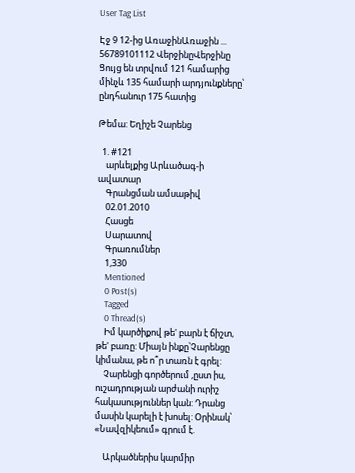User Tag List

Էջ 9 12-ից ԱռաջինԱռաջին ... 56789101112 ՎերջինըՎերջինը
Ցույց են տրվում 121 համարից մինչև 135 համարի արդյունքները՝ ընդհանուր 175 հատից

Թեմա: Եղիշե Չարենց

  1. #121
    արևելքից Արևածագ-ի ավատար
    Գրանցման ամսաթիվ
    02.01.2010
    Հասցե
    Սարատով
    Գրառումներ
    1,330
    Mentioned
    0 Post(s)
    Tagged
    0 Thread(s)
    Իմ կարծիքով թե' բարն է ճիշտ, թե' բառը: Միայն ինքը՝Չարենցը կիմանա, թե ո՞ր տառն է գրել:
    Չարենցի գործերում ,ըստ իս, ուշադրության արժանի ուրիշ հակասություններ կան: Դրանց մասին կարելի է խոսել: Օրինակ՝ «Նավզիկեում» գրում է.

    Արկածներիս կարմիր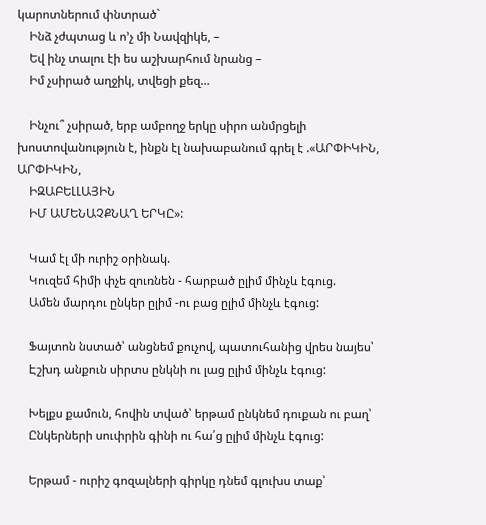կարոտներում փնտրած`
    Ինձ չժպտաց և ո’չ մի Նավզիկե, –
    Եվ ինչ տալու էի ես աշխարհում նրանց –
    Իմ չսիրած աղջիկ, տվեցի քեզ…

    Ինչու՞ չսիրած, երբ ամբողջ երկը սիրո անմրցելի խոստովանություն է, ինքն էլ նախաբանում գրել է .«ԱՐՓԻԿԻՆ, ԱՐՓԻԿԻՆ,
    ԻԶԱԲԵԼԼԱՅԻՆ
    ԻՄ ԱՄԵՆԱՉՔՆԱՂ ԵՐԿԸ»:

    Կամ էլ մի ուրիշ օրինակ.
    Կուզեմ հիմի փչե զուռնեն - հարբած ըլիմ մինչև էգուց.
    Ամեն մարդու ընկեր ըլիմ -ու բաց ըլիմ մինչև էգուց:

    Ֆայտոն նստած՝ անցնեմ քուչով, պատուհանից վրես նայես՝
    Էշխդ անքուն սիրտս ընկնի ու լաց ըլիմ մինչև էգուց:

    Խելքս քամուն, հովին տված՝ երթամ ընկնեմ դուքան ու բաղ՝
    Ընկերների սուփրին գինի ու հա՛ց ըլիմ մինչև էգուց:

    Երթամ - ուրիշ գոզալների գիրկը դնեմ գլուխս տաք՝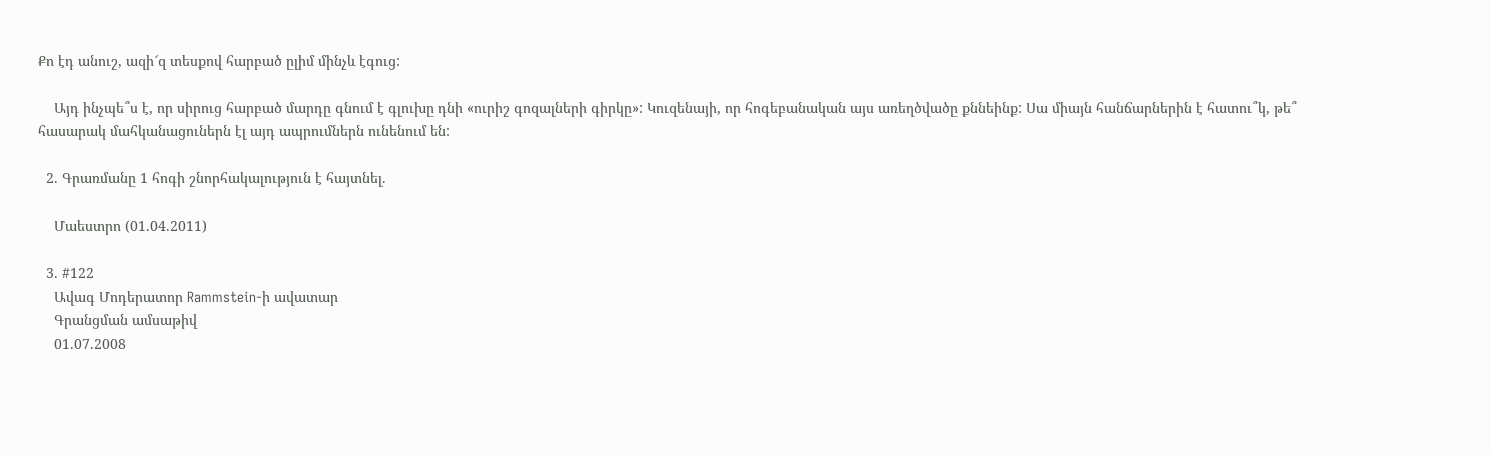Քո էդ անուշ, ազի՜զ տեսքով հարբած ըլիմ մինչև էգուց:

    Այդ ինչպե՞ս է, որ սիրուց հարբած մարդը գնում է գլուխը դնի «ուրիշ գոզալների գիրկը»: Կուզենայի, որ հոգեբանական այս առեղծվածը քննեինք: Սա միայն հանճարներին է հատու՞կ, թե՞ հասարակ մահկանացուներն էլ այդ ապրումներն ունենում են:

  2. Գրառմանը 1 հոգի շնորհակալություն է հայտնել.

    Մաեստրո (01.04.2011)

  3. #122
    Ավագ Մոդերատոր Rammstein-ի ավատար
    Գրանցման ամսաթիվ
    01.07.2008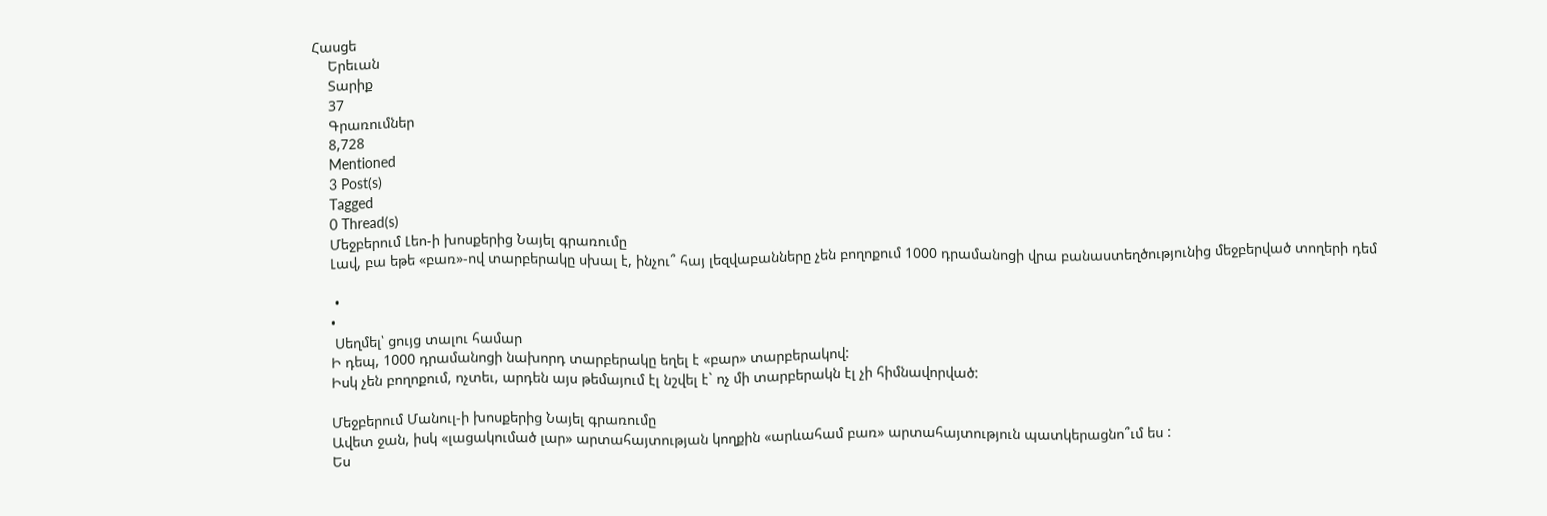Հասցե
    Երեւան
    Տարիք
    37
    Գրառումներ
    8,728
    Mentioned
    3 Post(s)
    Tagged
    0 Thread(s)
    Մեջբերում Լեո-ի խոսքերից Նայել գրառումը
    Լավ, բա եթե «բառ»-ով տարբերակը սխալ է, ինչու՞ հայ լեզվաբանները չեն բողոքում 1000 դրամանոցի վրա բանաստեղծությունից մեջբերված տողերի դեմ

     •
    •
     Սեղմել՝ ցույց տալու համար
    Ի դեպ, 1000 դրամանոցի նախորդ տարբերակը եղել է «բար» տարբերակով:
    Իսկ չեն բողոքում, ոչտեւ, արդեն այս թեմայում էլ նշվել է` ոչ մի տարբերակն էլ չի հիմնավորված:

    Մեջբերում Մանուլ-ի խոսքերից Նայել գրառումը
    Ավետ ջան, իսկ «լացակումած լար» արտահայտության կողքին «արևահամ բառ» արտահայտություն պատկերացնո՞ւմ ես :
    Ես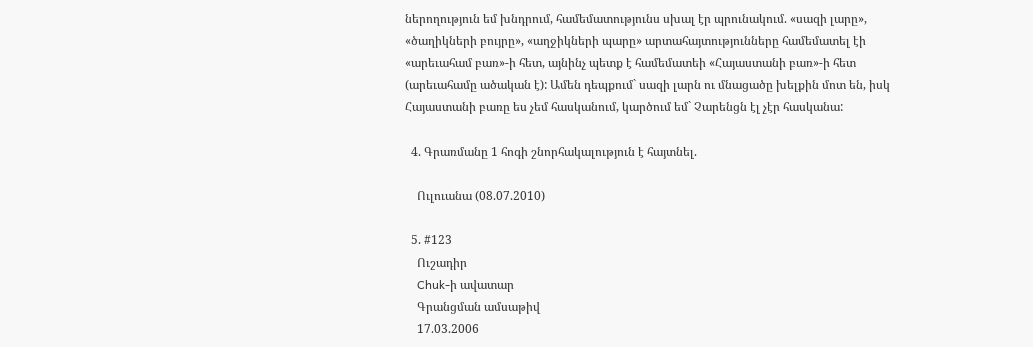ներողություն եմ խնդրում, համեմատությունս սխալ էր պրունակում. «սազի լարը», «ծաղիկների բույրը», «աղջիկների պարը» արտահայտությունները համեմատել էի «արեւահամ բառ»-ի հետ, այնինչ պետք է համեմատեի «Հայաստանի բառ»-ի հետ (արեւահամը ածական է): Ամեն դեպքում` սազի լարն ու մնացածը խելքին մոտ են, իսկ Հայաստանի բառը ես չեմ հասկանում, կարծում եմ` Չարենցն էլ չէր հասկանա:

  4. Գրառմանը 1 հոգի շնորհակալություն է հայտնել.

    Ուլուանա (08.07.2010)

  5. #123
    Ուշադիր
    Chuk-ի ավատար
    Գրանցման ամսաթիվ
    17.03.2006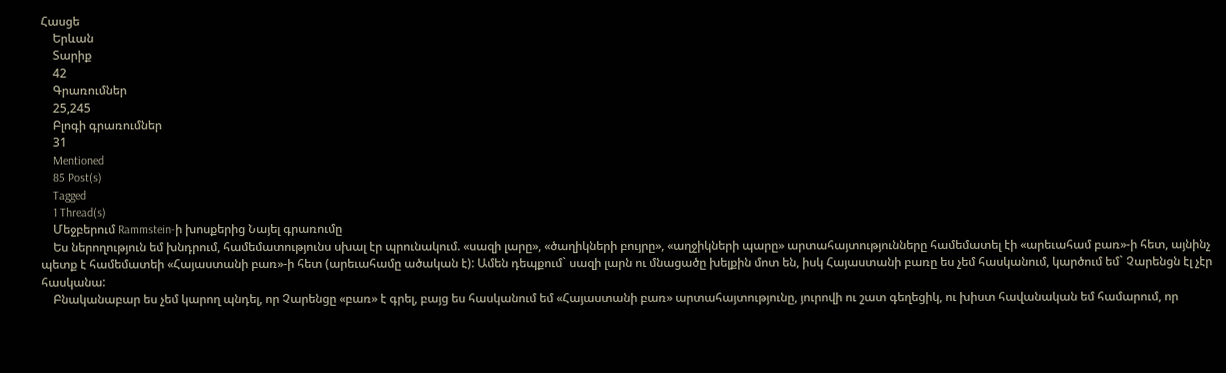Հասցե
    Երևան
    Տարիք
    42
    Գրառումներ
    25,245
    Բլոգի գրառումներ
    31
    Mentioned
    85 Post(s)
    Tagged
    1 Thread(s)
    Մեջբերում Rammstein-ի խոսքերից Նայել գրառումը
    Ես ներողություն եմ խնդրում, համեմատությունս սխալ էր պրունակում. «սազի լարը», «ծաղիկների բույրը», «աղջիկների պարը» արտահայտությունները համեմատել էի «արեւահամ բառ»-ի հետ, այնինչ պետք է համեմատեի «Հայաստանի բառ»-ի հետ (արեւահամը ածական է): Ամեն դեպքում` սազի լարն ու մնացածը խելքին մոտ են, իսկ Հայաստանի բառը ես չեմ հասկանում, կարծում եմ` Չարենցն էլ չէր հասկանա:
    Բնականաբար ես չեմ կարող պնդել, որ Չարենցը «բառ» է գրել, բայց ես հասկանում եմ «Հայաստանի բառ» արտահայտությունը, յուրովի ու շատ գեղեցիկ, ու խիստ հավանական եմ համարում, որ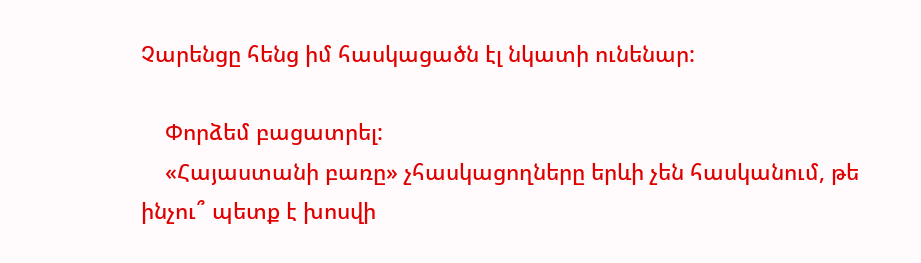Չարենցը հենց իմ հասկացածն էլ նկատի ունենար:

    Փորձեմ բացատրել:
    «Հայաստանի բառը» չհասկացողները երևի չեն հասկանում, թե ինչու՞ պետք է խոսվի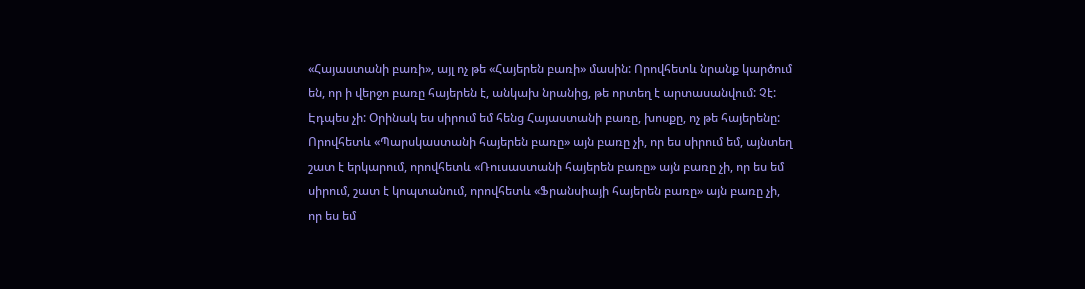«Հայաստանի բառի», այլ ոչ թե «Հայերեն բառի» մասին: Որովհետև նրանք կարծում են, որ ի վերջո բառը հայերեն է, անկախ նրանից, թե որտեղ է արտասանվում: Չէ: Էդպես չի: Օրինակ ես սիրում եմ հենց Հայաստանի բառը, խոսքը, ոչ թե հայերենը: Որովհետև «Պարսկաստանի հայերեն բառը» այն բառը չի, որ ես սիրում եմ, այնտեղ շատ է երկարում, որովհետև «Ռուսաստանի հայերեն բառը» այն բառը չի, որ ես եմ սիրում, շատ է կոպտանում, որովհետև «Ֆրանսիայի հայերեն բառը» այն բառը չի, որ ես եմ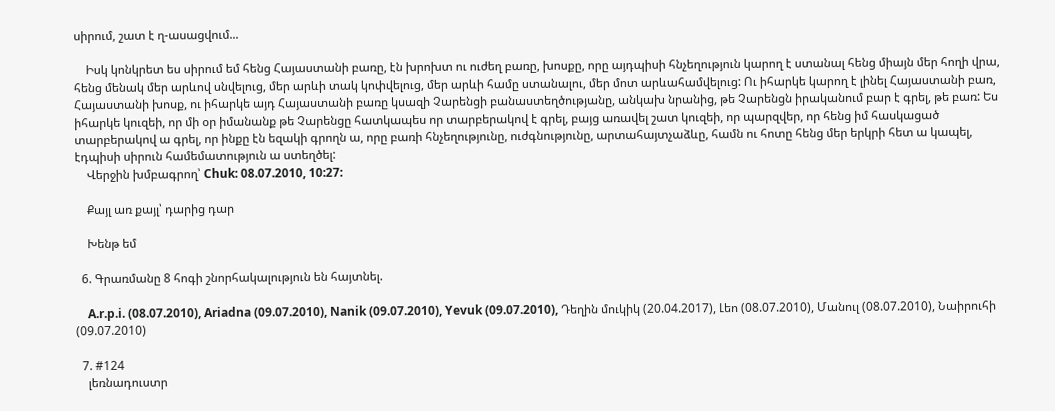սիրում, շատ է ղ-ասացվում...

    Իսկ կոնկրետ ես սիրում եմ հենց Հայաստանի բառը, էն խրոխտ ու ուժեղ բառը, խոսքը, որը այդպիսի հնչեղություն կարող է ստանալ հենց միայն մեր հողի վրա, հենց մենակ մեր արևով սնվելուց, մեր արևի տակ կոփվելուց, մեր արևի համը ստանալու, մեր մոտ արևահամվելուց: Ու իհարկե կարող է լինել Հայաստանի բառ, Հայաստանի խոսք, ու իհարկե այդ Հայաստանի բառը կսազի Չարենցի բանաստեղծությանը, անկախ նրանից, թե Չարենցն իրականում բար է գրել, թե բառ: Ես իհարկե կուզեի, որ մի օր իմանանք թե Չարենցը հատկապես որ տարբերակով է գրել, բայց առավել շատ կուզեի, որ պարզվեր, որ հենց իմ հասկացած տարբերակով ա գրել, որ ինքը էն եզակի գրողն ա, որը բառի հնչեղությունը, ուժգնությունը, արտահայտչաձևը, համն ու հոտը հենց մեր երկրի հետ ա կապել, էդպիսի սիրուն համեմատություն ա ստեղծել:
    Վերջին խմբագրող՝ Chuk: 08.07.2010, 10:27:

    Քայլ առ քայլ՝ դարից դար

    Խենթ եմ

  6. Գրառմանը 8 հոգի շնորհակալություն են հայտնել.

    A.r.p.i. (08.07.2010), Ariadna (09.07.2010), Nanik (09.07.2010), Yevuk (09.07.2010), Դեղին մուկիկ (20.04.2017), Լեո (08.07.2010), Մանուլ (08.07.2010), Նաիրուհի (09.07.2010)

  7. #124
    լեռնադուստր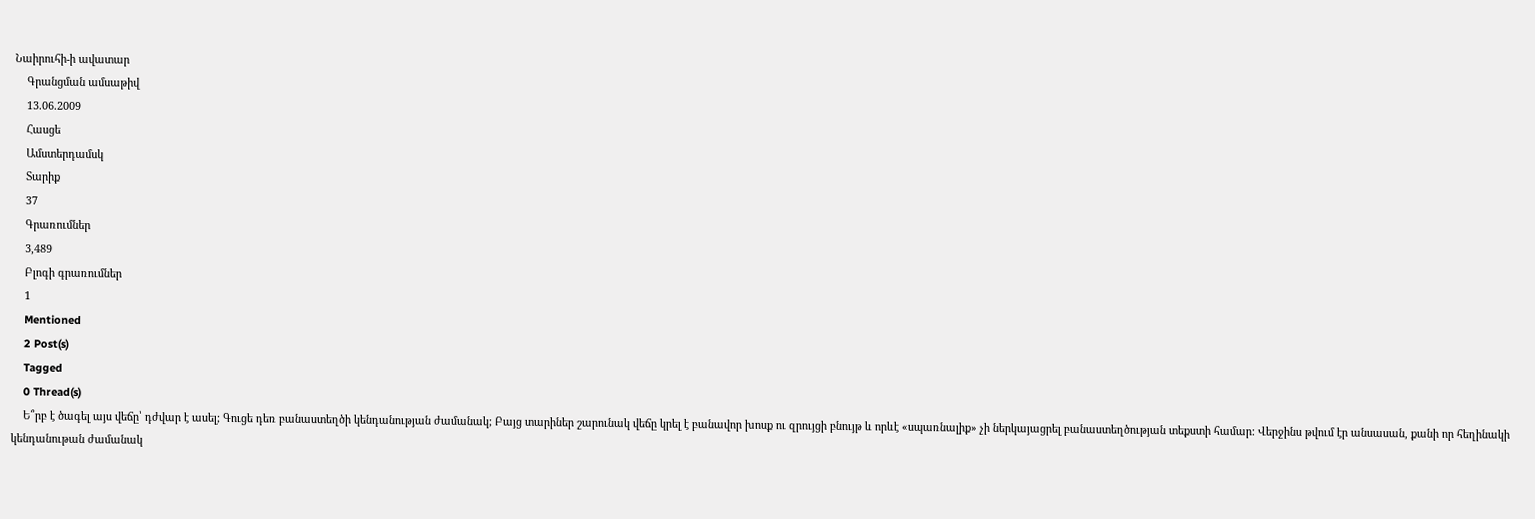Նաիրուհի-ի ավատար
    Գրանցման ամսաթիվ
    13.06.2009
    Հասցե
    Ամստերդամսկ
    Տարիք
    37
    Գրառումներ
    3,489
    Բլոգի գրառումներ
    1
    Mentioned
    2 Post(s)
    Tagged
    0 Thread(s)
    Ե՞րբ է ծագել այս վեճը՝ դժվար է ասել; Գուցե դեռ բանաստեղծի կենդանության ժամանակ; Բայց տարիներ շարունակ վեճը կրել է բանավոր խոսք ու զրույցի բնույթ և որևէ «սպառնալիք» չի ներկայացրել բանաստեղծության տեքստի համար: Վերջինս թվում էր անսասան, քանի որ հեղինակի կենդանութան ժամանակ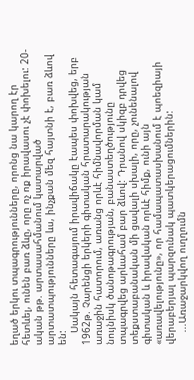եղած երկու տպագրությունները, որոնց նա կարող էր հետևել, ունեն բառ ձևը, որը ոչ ոք իրավասու չէ փոխելու: 20-ական թթ. արտասահմանում կատարված արտատպությունները ևս, ինչքան մեզ հայտնի է, բառ ձևով են:
    Սակայն հետագայում իրավիճակը էապես փոխվեց, երբ 1962թ. Չարենցի երկերի գիտական հրատարակության առաջին հատորում, առանց որևէ հիմնավորման կամ նույնիսկ ծանոթագրության, բանաստեղծությունը տպագրվեց արևահամ բար ձևով: Դրանով սկիզբ դրվեց տեքստաբանական մի ցավալի սխալի, որը, չունենալով գիտական և իրավական որևէ հիմք, ունի այն «առավելությունը», որ համապատասխանում է պոեզիայի վերաբերյալ պարզունակ պատկերացումներին:
    ...Առաջարկվող ուղղումն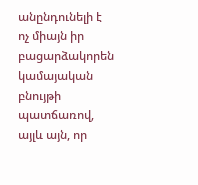անընդունելի է ոչ միայն իր բացարձակորեն կամայական բնույթի պատճառով, այլև այն, որ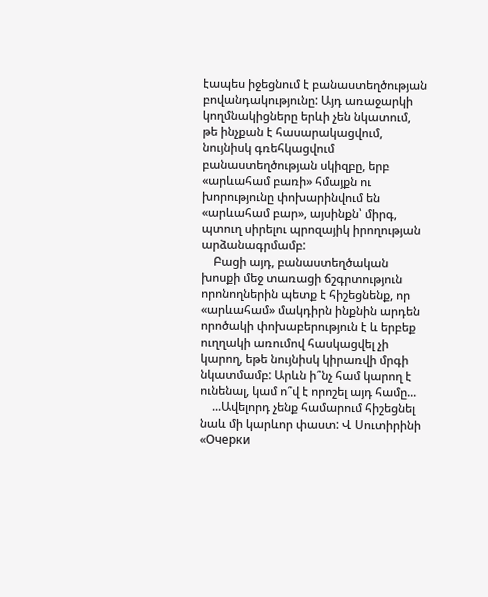էապես իջեցնում է բանաստեղծության բովանդակությունը: Այդ առաջարկի կողմնակիցները երևի չեն նկատում, թե ինչքան է հասարակացվում, նույնիսկ գռեհկացվում բանաստեղծության սկիզբը, երբ «արևահամ բառի» հմայքն ու խորությունը փոխարինվում են «արևահամ բար», այսինքն՝ միրգ, պտուղ սիրելու պրոզայիկ իրողության արձանագրմամբ:
    Բացի այդ, բանաստեղծական խոսքի մեջ տառացի ճշգրտություն որոնողներին պետք է հիշեցնենք, որ «արևահամ» մակդիրն ինքնին արդեն որոծակի փոխաբերություն է և երբեք ուղղակի առումով հասկացվել չի կարող, եթե նույնիսկ կիրառվի մրգի նկատմամբ: Արևն ի՞նչ համ կարող է ունենալ, կամ ո՞վ է որոշել այդ համը...
    ...Ավելորդ չենք համարում հիշեցնել նաև մի կարևոր փաստ: Վ Սուտիրինի «Очерки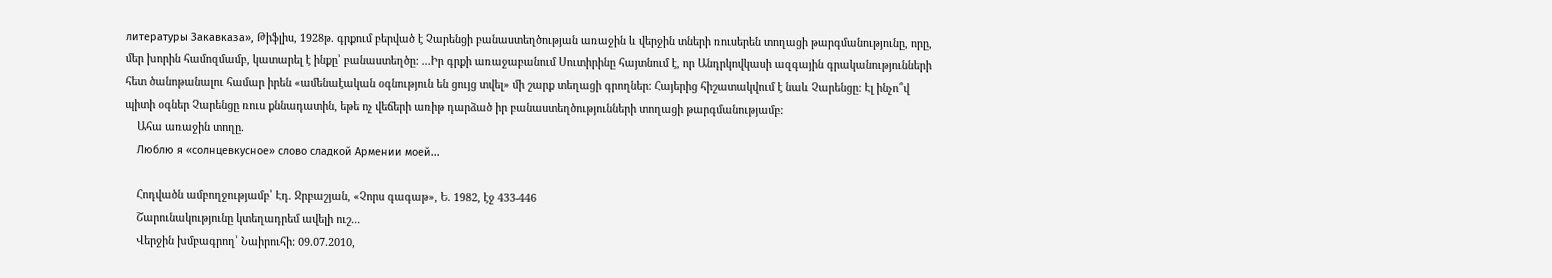литературы Закавказа», Թիֆլիս, 1928թ. գրքում բերված է Չարենցի բանաստեղծության առաջին և վերջին տների ռուսերեն տողացի թարգմանությունը, որը, մեր խորին համոզմամբ, կատարել է ինքը՝ բանաստեղծը: ...Իր գրքի առաջաբանում Սուտիրինը հայտնում է, որ Անդրկովկասի ազգային գրականությունների հետ ծանոթանալու համար իրեն «ամենաէական օգնություն են ցույց տվել» մի շարք տեղացի գրողներ: Հայերից հիշատակվում է նաև Չարենցը: Էլ ինչո՞վ պիտի օգներ Չարենցը ռուս քննադատին, եթե ոչ վեճերի առիթ դարձած իր բանաստեղծությունների տողացի թարգմանությամբ:
    Ահա առաջին տողը.
    Люблю я «солнцевкусное» слово сладкой Армении моей...

    Հոդվածն ամբողջությամբ՝ Էդ. Ջրբաշյան, «Չորս գագաթ», Ե. 1982, էջ 433-446
    Շարունակությունը կտեղադրեմ ավելի ուշ...
    Վերջին խմբագրող՝ Նաիրուհի: 09.07.2010,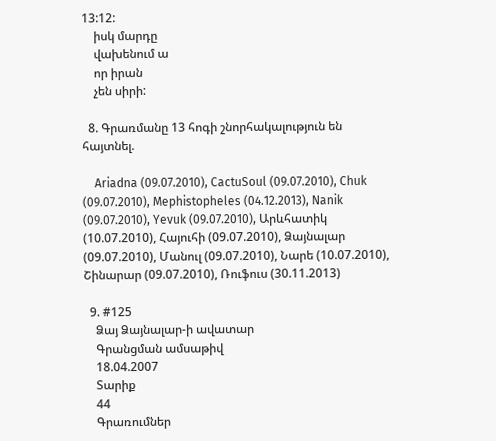13:12:
    իսկ մարդը
    վախենում ա
    որ իրան
    չեն սիրի:

  8. Գրառմանը 13 հոգի շնորհակալություն են հայտնել.

    Ariadna (09.07.2010), CactuSoul (09.07.2010), Chuk (09.07.2010), Mephistopheles (04.12.2013), Nanik (09.07.2010), Yevuk (09.07.2010), Արևհատիկ (10.07.2010), Հայուհի (09.07.2010), Ձայնալար (09.07.2010), Մանուլ (09.07.2010), Նարե (10.07.2010), Շինարար (09.07.2010), Ռուֆուս (30.11.2013)

  9. #125
    Ձայ Ձայնալար-ի ավատար
    Գրանցման ամսաթիվ
    18.04.2007
    Տարիք
    44
    Գրառումներ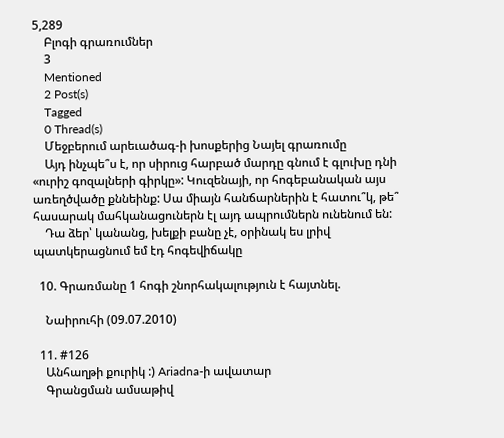5,289
    Բլոգի գրառումներ
    3
    Mentioned
    2 Post(s)
    Tagged
    0 Thread(s)
    Մեջբերում արեւածագ-ի խոսքերից Նայել գրառումը
    Այդ ինչպե՞ս է, որ սիրուց հարբած մարդը գնում է գլուխը դնի «ուրիշ գոզալների գիրկը»: Կուզենայի, որ հոգեբանական այս առեղծվածը քննեինք: Սա միայն հանճարներին է հատու՞կ, թե՞ հասարակ մահկանացուներն էլ այդ ապրումներն ունենում են:
    Դա ձեր՝ կանանց, խելքի բանը չէ, օրինակ ես լրիվ պատկերացնում եմ էդ հոգեվիճակը

  10. Գրառմանը 1 հոգի շնորհակալություն է հայտնել.

    Նաիրուհի (09.07.2010)

  11. #126
    Անհաղթի քուրիկ :) Ariadna-ի ավատար
    Գրանցման ամսաթիվ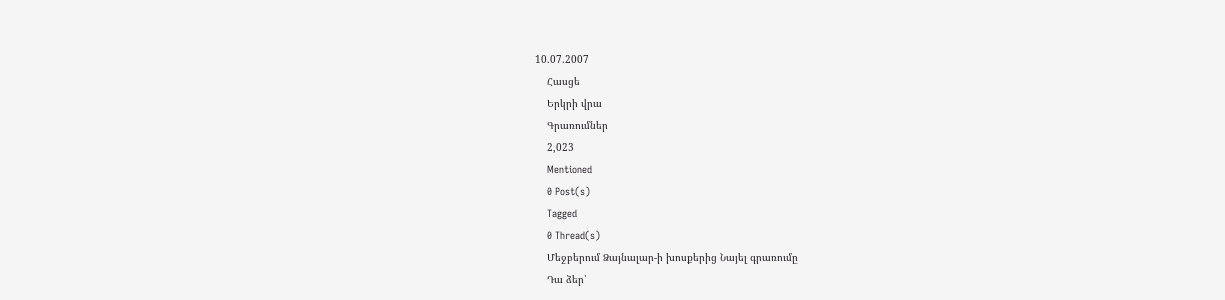10.07.2007
    Հասցե
    Երկրի վրա
    Գրառումներ
    2,023
    Mentioned
    0 Post(s)
    Tagged
    0 Thread(s)
    Մեջբերում Ձայնալար-ի խոսքերից Նայել գրառումը
    Դա ձեր՝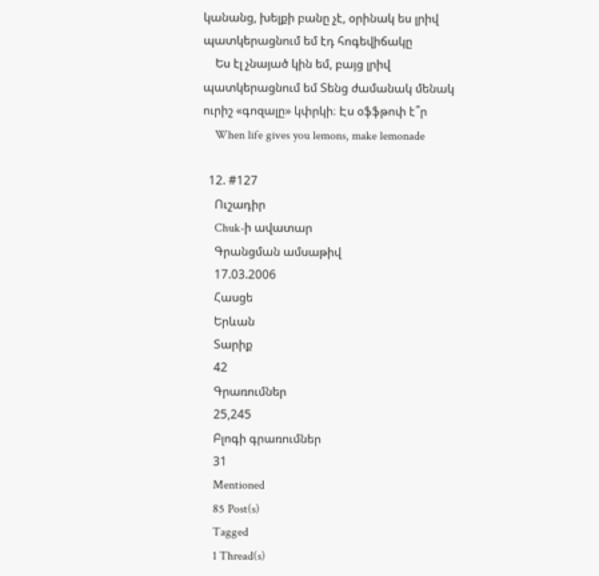կանանց, խելքի բանը չէ, օրինակ ես լրիվ պատկերացնում եմ էդ հոգեվիճակը
    Ես էլ չնայած կին եմ, բայց լրիվ պատկերացնում եմ Տենց ժամանակ մենակ ուրիշ «գոզալը» կփրկի։ Էս օֆֆթոփ է՞ր
    When life gives you lemons, make lemonade

  12. #127
    Ուշադիր
    Chuk-ի ավատար
    Գրանցման ամսաթիվ
    17.03.2006
    Հասցե
    Երևան
    Տարիք
    42
    Գրառումներ
    25,245
    Բլոգի գրառումներ
    31
    Mentioned
    85 Post(s)
    Tagged
    1 Thread(s)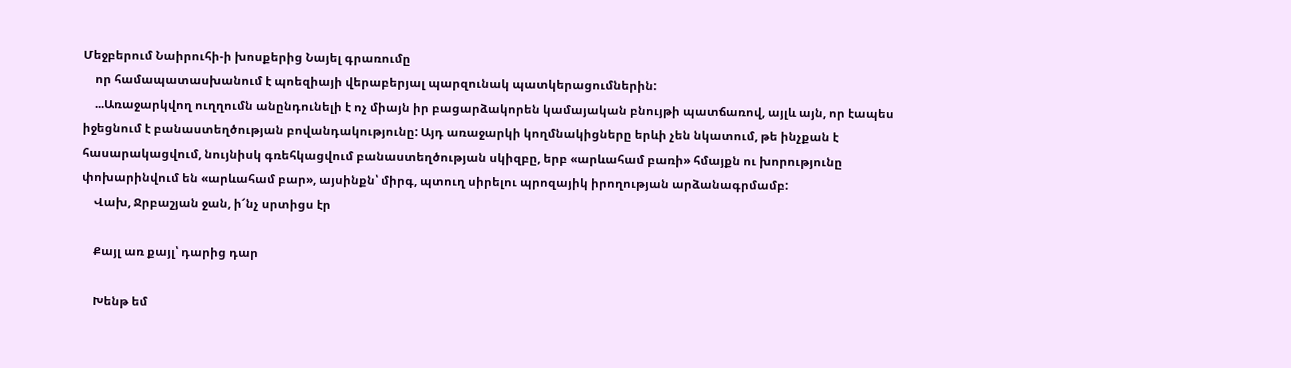Մեջբերում Նաիրուհի-ի խոսքերից Նայել գրառումը
    որ համապատասխանում է պոեզիայի վերաբերյալ պարզունակ պատկերացումներին:
    ...Առաջարկվող ուղղումն անընդունելի է ոչ միայն իր բացարձակորեն կամայական բնույթի պատճառով, այլև այն, որ էապես իջեցնում է բանաստեղծության բովանդակությունը: Այդ առաջարկի կողմնակիցները երևի չեն նկատում, թե ինչքան է հասարակացվում, նույնիսկ գռեհկացվում բանաստեղծության սկիզբը, երբ «արևահամ բառի» հմայքն ու խորությունը փոխարինվում են «արևահամ բար», այսինքն՝ միրգ, պտուղ սիրելու պրոզայիկ իրողության արձանագրմամբ:
    Վախ, Ջրբաշյան ջան, ի՜նչ սրտիցս էր

    Քայլ առ քայլ՝ դարից դար

    Խենթ եմ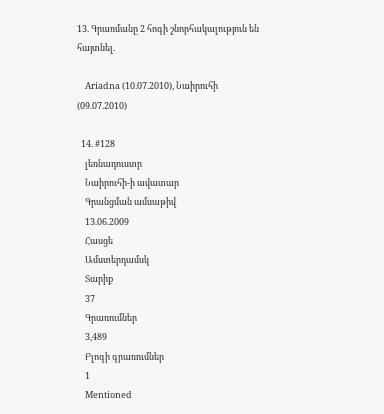13. Գրառմանը 2 հոգի շնորհակալություն են հայտնել.

    Ariadna (10.07.2010), Նաիրուհի (09.07.2010)

  14. #128
    լեռնադուստր
    Նաիրուհի-ի ավատար
    Գրանցման ամսաթիվ
    13.06.2009
    Հասցե
    Ամստերդամսկ
    Տարիք
    37
    Գրառումներ
    3,489
    Բլոգի գրառումներ
    1
    Mentioned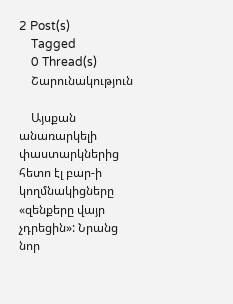2 Post(s)
    Tagged
    0 Thread(s)
    Շարունակություն

    Այսքան անառարկելի փաստարկներից հետո էլ բար-ի կողմնակիցները «զենքերը վայր չդրեցին»: Նրանց նոր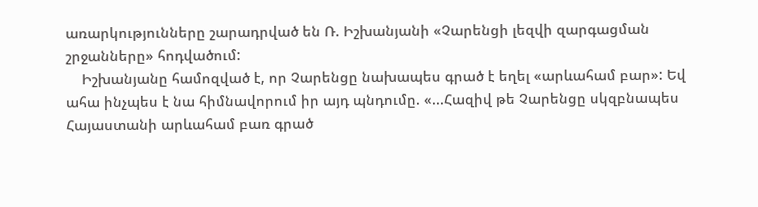առարկությունները շարադրված են Ռ. Իշխանյանի «Չարենցի լեզվի զարգացման շրջանները» հոդվածում:
    Իշխանյանը համոզված է, որ Չարենցը նախապես գրած է եղել «արևահամ բար»: Եվ ահա ինչպես է նա հիմնավորում իր այդ պնդումը. «...Հազիվ թե Չարենցը սկզբնապես Հայաստանի արևահամ բառ գրած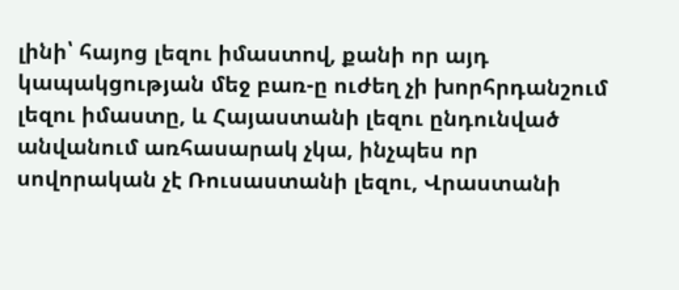լինի՝ հայոց լեզու իմաստով, քանի որ այդ կապակցության մեջ բառ-ը ուժեղ չի խորհրդանշում լեզու իմաստը, և Հայաստանի լեզու ընդունված անվանում առհասարակ չկա, ինչպես որ սովորական չէ Ռուսաստանի լեզու, Վրաստանի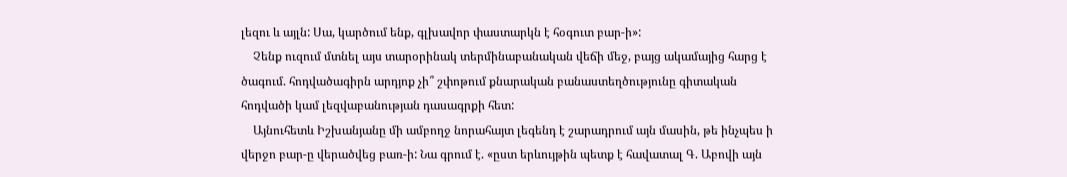լեզու և այլն: Սա, կարծում ենք, գլխավոր փաստարկն է հօգուտ բար-ի»:
    Չենք ուզում մտնել այս տարօրինակ տերմինաբանական վեճի մեջ, բայց ակամայից հարց է ծագում. հոդվածագիրն արդյոք չի՞ շփոթում քնարական բանաստեղծությունը գիտական հոդվածի կամ լեզվաբանության դասագրքի հետ:
    Այնուհետև Իշխանյանը մի ամբողջ նորահայտ լեգենդ է շարադրում այն մասին, թե ինչպես ի վերջո բար-ը վերածվեց բառ-ի: Նա գրում է. «ըստ երևույթին պետք է հավատալ Գ. Աբովի այն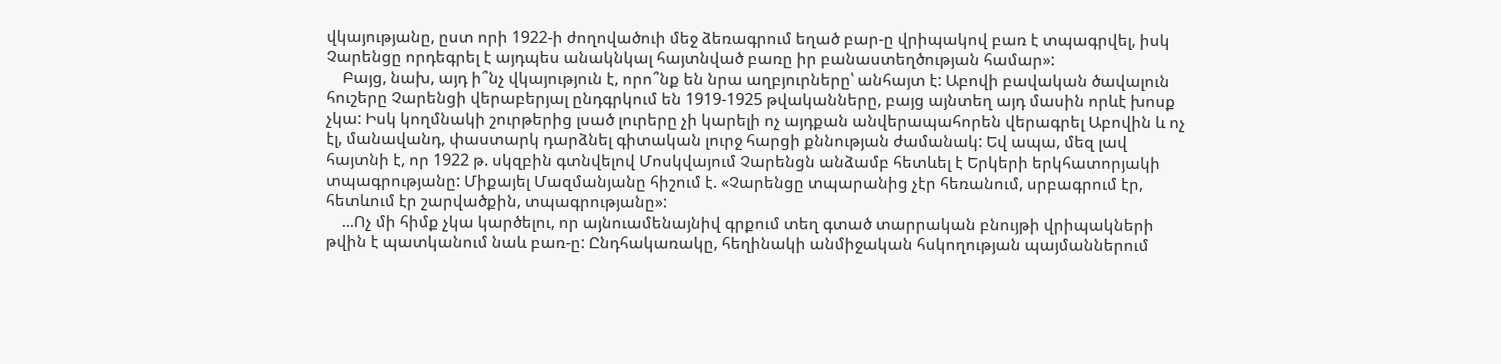վկայությանը, ըստ որի 1922-ի ժողովածուի մեջ ձեռագրում եղած բար-ը վրիպակով բառ է տպագրվել, իսկ Չարենցը որդեգրել է այդպես անակնկալ հայտնված բառը իր բանաստեղծության համար»:
    Բայց, նախ, այդ ի՞նչ վկայություն է, որո՞նք են նրա աղբյուրները՝ անհայտ է: Աբովի բավական ծավալուն հուշերը Չարենցի վերաբերյալ ընդգրկում են 1919-1925 թվականները, բայց այնտեղ այդ մասին որևէ խոսք չկա: Իսկ կողմնակի շուրթերից լսած լուրերը չի կարելի ոչ այդքան անվերապահորեն վերագրել Աբովին և ոչ էլ, մանավանդ, փաստարկ դարձնել գիտական լուրջ հարցի քննության ժամանակ: Եվ ապա, մեզ լավ հայտնի է, որ 1922 թ. սկզբին գտնվելով Մոսկվայում Չարենցն անձամբ հետևել է Երկերի երկհատորյակի տպագրությանը: Միքայել Մազմանյանը հիշում է. «Չարենցը տպարանից չէր հեռանում, սրբագրում էր, հետևում էր շարվածքին, տպագրությանը»:
    ...Ոչ մի հիմք չկա կարծելու, որ այնուամենայնիվ գրքում տեղ գտած տարրական բնույթի վրիպակների թվին է պատկանում նաև բառ-ը: Ընդհակառակը, հեղինակի անմիջական հսկողության պայմաններում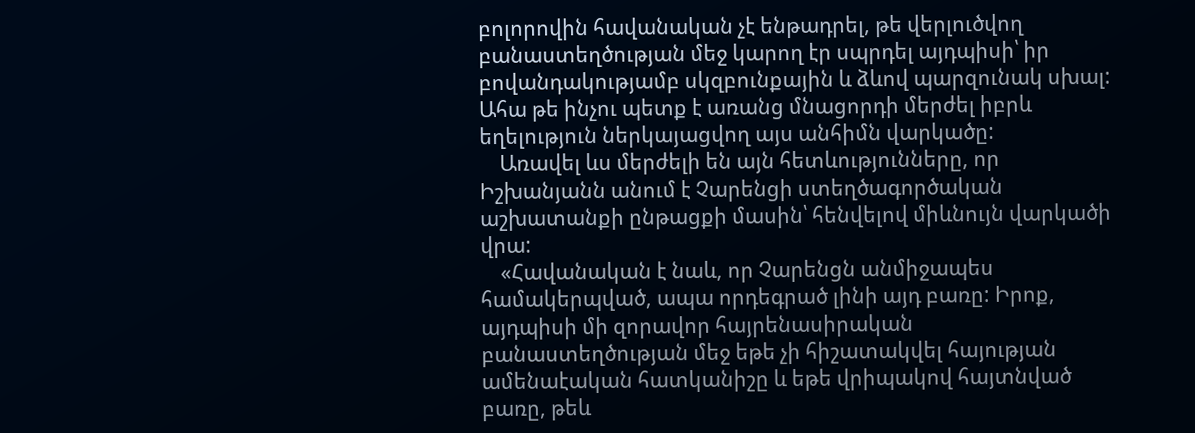բոլորովին հավանական չէ ենթադրել, թե վերլուծվող բանաստեղծության մեջ կարող էր սպրդել այդպիսի՝ իր բովանդակությամբ սկզբունքային և ձևով պարզունակ սխալ: Ահա թե ինչու պետք է առանց մնացորդի մերժել իբրև եղելություն ներկայացվող այս անհիմն վարկածը:
    Առավել ևս մերժելի են այն հետևությունները, որ Իշխանյանն անում է Չարենցի ստեղծագործական աշխատանքի ընթացքի մասին՝ հենվելով միևնույն վարկածի վրա:
    «Հավանական է նաև, որ Չարենցն անմիջապես համակերպված, ապա որդեգրած լինի այդ բառը: Իրոք, այդպիսի մի զորավոր հայրենասիրական բանաստեղծության մեջ եթե չի հիշատակվել հայության ամենաէական հատկանիշը և եթե վրիպակով հայտնված բառը, թեև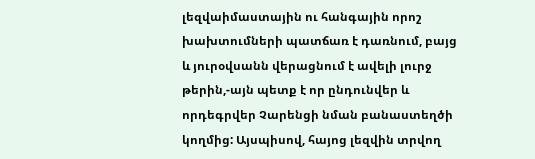լեզվաիմաստային ու հանգային որոշ խախտումների պատճառ է դառնում, բայց և յուրօվսանն վերացնում է ավելի լուրջ թերին,-այն պետք է որ ընդունվեր և որդեգրվեր Չարենցի նման բանաստեղծի կողմից: Այսպիսով, հայոց լեզվին տրվող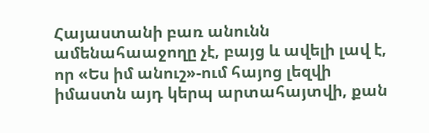Հայաստանի բառ անունն ամենահաաջողը չէ, բայց և ավելի լավ է, որ «Ես իմ անուշ»-ում հայոց լեզվի իմաստն այդ կերպ արտահայտվի, քան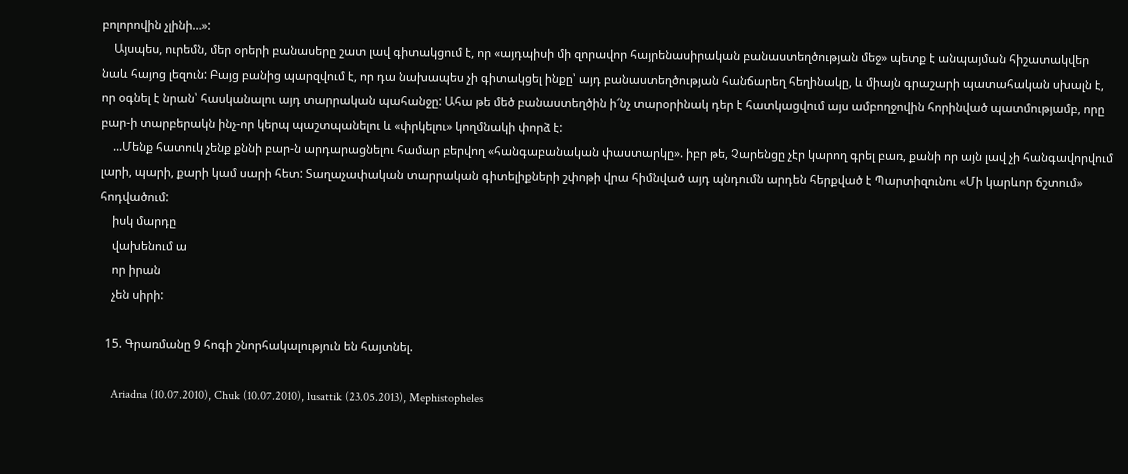բոլորովին չլինի…»:
    Այսպես, ուրեմն, մեր օրերի բանասերը շատ լավ գիտակցում է, որ «այդպիսի մի զորավոր հայրենասիրական բանաստեղծության մեջ» պետք է անպայման հիշատակվեր նաև հայոց լեզուն: Բայց բանից պարզվում է, որ դա նախապես չի գիտակցել ինքը՝ այդ բանաստեղծության հանճարեղ հեղինակը, և միայն գրաշարի պատահական սխալն է, որ օգնել է նրան՝ հասկանալու այդ տարրական պահանջը: Ահա թե մեծ բանաստեղծին ի՜նչ տարօրինակ դեր է հատկացվում այս ամբողջովին հորինված պատմությամբ, որը բար-ի տարբերակն ինչ-որ կերպ պաշտպանելու և «փրկելու» կողմնակի փորձ է:
    ...Մենք հատուկ չենք քննի բար-ն արդարացնելու համար բերվող «հանգաբանական փաստարկը». իբր թե, Չարենցը չէր կարող գրել բառ, քանի որ այն լավ չի հանգավորվում լարի, պարի, քարի կամ սարի հետ: Տաղաչափական տարրական գիտելիքների շփոթի վրա հիմնված այդ պնդումն արդեն հերքված է Պարտիզունու «Մի կարևոր ճշտում» հոդվածում:
    իսկ մարդը
    վախենում ա
    որ իրան
    չեն սիրի:

  15. Գրառմանը 9 հոգի շնորհակալություն են հայտնել.

    Ariadna (10.07.2010), Chuk (10.07.2010), lusattik (23.05.2013), Mephistopheles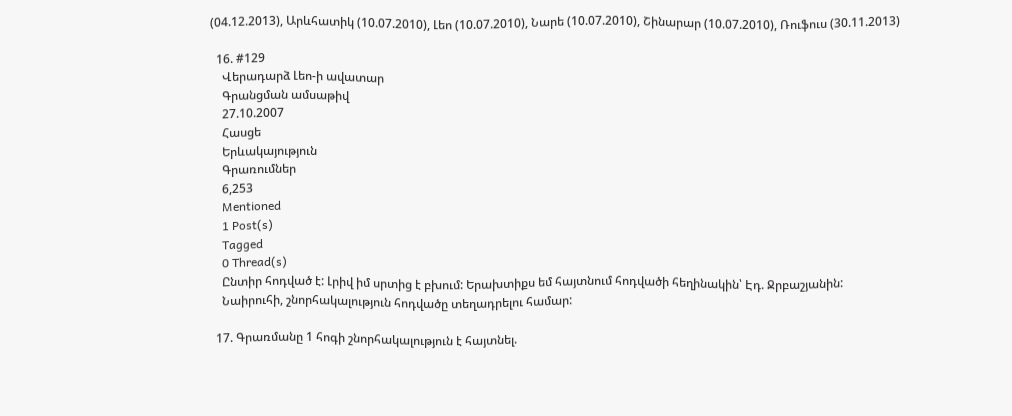(04.12.2013), Արևհատիկ (10.07.2010), Լեո (10.07.2010), Նարե (10.07.2010), Շինարար (10.07.2010), Ռուֆուս (30.11.2013)

  16. #129
    Վերադարձ Լեո-ի ավատար
    Գրանցման ամսաթիվ
    27.10.2007
    Հասցե
    Երևակայություն
    Գրառումներ
    6,253
    Mentioned
    1 Post(s)
    Tagged
    0 Thread(s)
    Ընտիր հոդված է: Լրիվ իմ սրտից է բխում: Երախտիքս եմ հայտնում հոդվածի հեղինակին՝ Էդ. Ջրբաշյանին:
    Նաիրուհի, շնորհակալություն հոդվածը տեղադրելու համար:

  17. Գրառմանը 1 հոգի շնորհակալություն է հայտնել.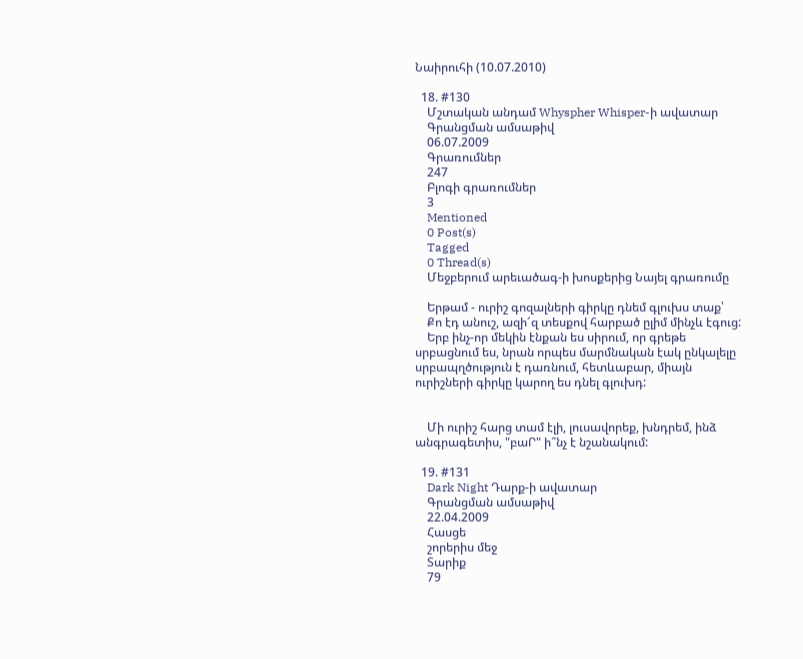Նաիրուհի (10.07.2010)

  18. #130
    Մշտական անդամ Whyspher Whisper-ի ավատար
    Գրանցման ամսաթիվ
    06.07.2009
    Գրառումներ
    247
    Բլոգի գրառումներ
    3
    Mentioned
    0 Post(s)
    Tagged
    0 Thread(s)
    Մեջբերում արեւածագ-ի խոսքերից Նայել գրառումը

    Երթամ - ուրիշ գոզալների գիրկը դնեմ գլուխս տաք՝
    Քո էդ անուշ, ազի՜զ տեսքով հարբած ըլիմ մինչև էգուց:
    Երբ ինչ-որ մեկին էնքան ես սիրում, որ գրեթե սրբացնում ես, նրան որպես մարմնական էակ ընկալելը սրբապղծություն է դառնում, հետևաբար, միայն ուրիշների գիրկը կարող ես դնել գլուխդ:


    Մի ուրիշ հարց տամ էլի, լուսավորեք, խնդրեմ, ինձ անգրագետիս, "բաՐ" ի՞նչ է նշանակում:

  19. #131
    Dark Night Դարք-ի ավատար
    Գրանցման ամսաթիվ
    22.04.2009
    Հասցե
    շորերիս մեջ
    Տարիք
    79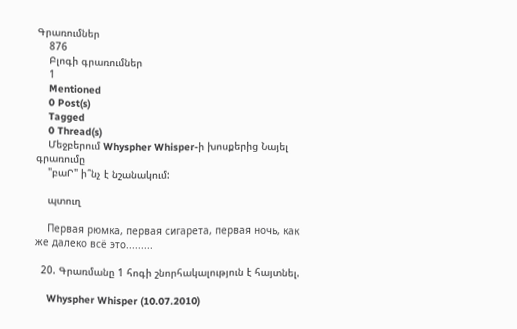Գրառումներ
    876
    Բլոգի գրառումներ
    1
    Mentioned
    0 Post(s)
    Tagged
    0 Thread(s)
    Մեջբերում Whyspher Whisper-ի խոսքերից Նայել գրառումը
    "բաՐ" ի՞նչ է նշանակում:

    պտուղ

    Первая рюмка, первая сигарета, первая ночь, как же далеко всё это.........

  20. Գրառմանը 1 հոգի շնորհակալություն է հայտնել.

    Whyspher Whisper (10.07.2010)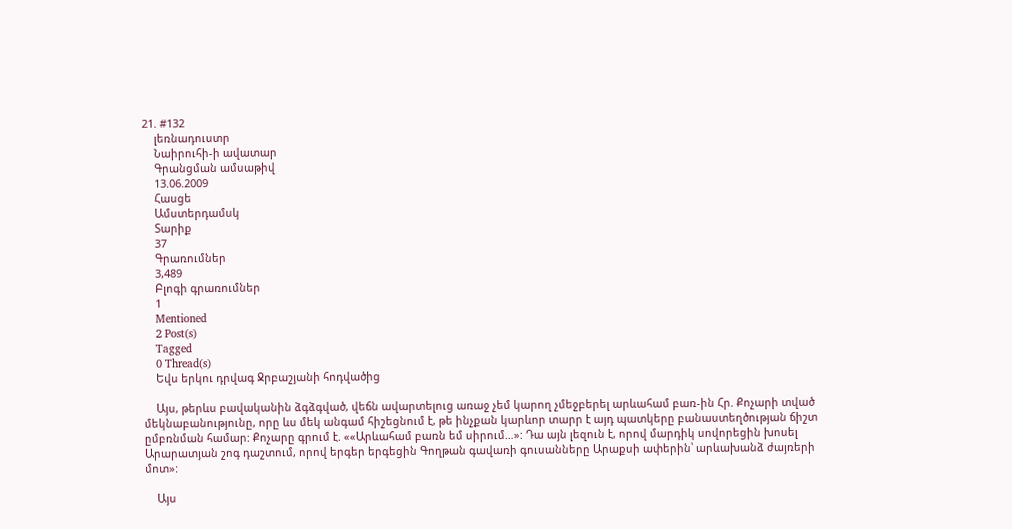21. #132
    լեռնադուստր
    Նաիրուհի-ի ավատար
    Գրանցման ամսաթիվ
    13.06.2009
    Հասցե
    Ամստերդամսկ
    Տարիք
    37
    Գրառումներ
    3,489
    Բլոգի գրառումներ
    1
    Mentioned
    2 Post(s)
    Tagged
    0 Thread(s)
    Եվս երկու դրվագ Ջրբաշյանի հոդվածից

    Այս, թերևս բավականին ձգձգված, վեճն ավարտելուց առաջ չեմ կարող չմեջբերել արևահամ բառ-ին Հր. Քոչարի տված մեկնաբանությունը, որը ևս մեկ անգամ հիշեցնում է, թե ինչքան կարևոր տարր է այդ պատկերը բանաստեղծության ճիշտ ըմբռնման համար: Քոչարը գրում է. ««Արևահամ բառն եմ սիրում…»: Դա այն լեզուն է, որով մարդիկ սովորեցին խոսել Արարատյան շոգ դաշտում, որով երգեր երգեցին Գողթան գավառի գուսանները Արաքսի ափերին՝ արևախանձ ժայռերի մոտ»:

    Այս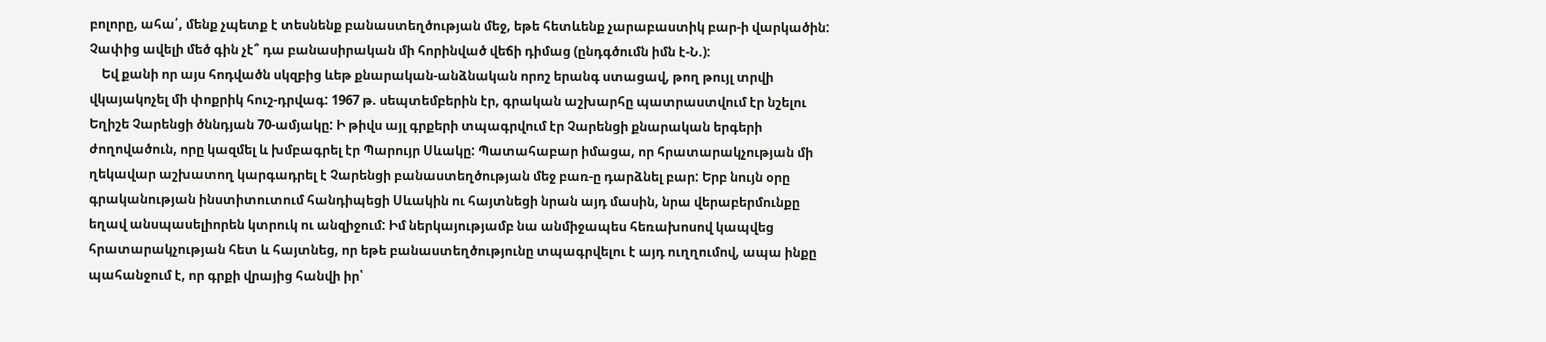բոլորը, ահա՛, մենք չպետք է տեսնենք բանաստեղծության մեջ, եթե հետևենք չարաբաստիկ բար-ի վարկածին: Չափից ավելի մեծ գին չէ՞ դա բանասիրական մի հորինված վեճի դիմաց (ընդգծումն իմն է-Ն.):
    Եվ քանի որ այս հոդվածն սկզբից ևեթ քնարական-անձնական որոշ երանգ ստացավ, թող թույլ տրվի վկայակոչել մի փոքրիկ հուշ-դրվագ: 1967 թ. սեպտեմբերին էր, գրական աշխարհը պատրաստվում էր նշելու Եղիշե Չարենցի ծննդյան 70-ամյակը: Ի թիվս այլ գրքերի տպագրվում էր Չարենցի քնարական երգերի ժողովածուն, որը կազմել և խմբագրել էր Պարույր Սևակը: Պատահաբար իմացա, որ հրատարակչության մի ղեկավար աշխատող կարգադրել է Չարենցի բանաստեղծության մեջ բառ-ը դարձնել բար: Երբ նույն օրը գրականության ինստիտուտում հանդիպեցի Սևակին ու հայտնեցի նրան այդ մասին, նրա վերաբերմունքը եղավ անսպասելիորեն կտրուկ ու անզիջում: Իմ ներկայությամբ նա անմիջապես հեռախոսով կապվեց հրատարակչության հետ և հայտնեց, որ եթե բանաստեղծությունը տպագրվելու է այդ ուղղումով, ապա ինքը պահանջում է, որ գրքի վրայից հանվի իր՝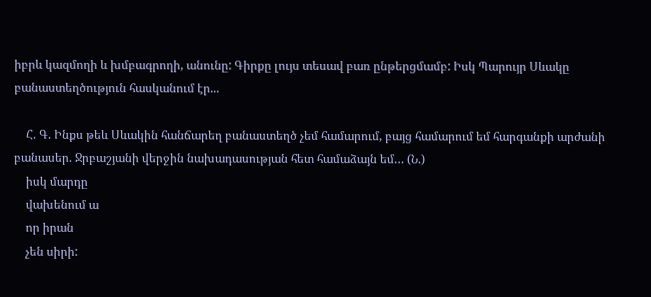իբրև կազմողի և խմբագրողի, անունը: Գիրքը լույս տեսավ բառ ընթերցմամբ: Իսկ Պարույր Սևակը բանաստեղծություն հասկանում էր...

    Հ. Գ. Ինքս թեև Սևակին հանճարեղ բանաստեղծ չեմ համարում, բայց համարում եմ հարգանքի արժանի բանասեր. Ջրբաշյանի վերջին նախադասության հետ համաձայն եմ… (Ն.)
    իսկ մարդը
    վախենում ա
    որ իրան
    չեն սիրի: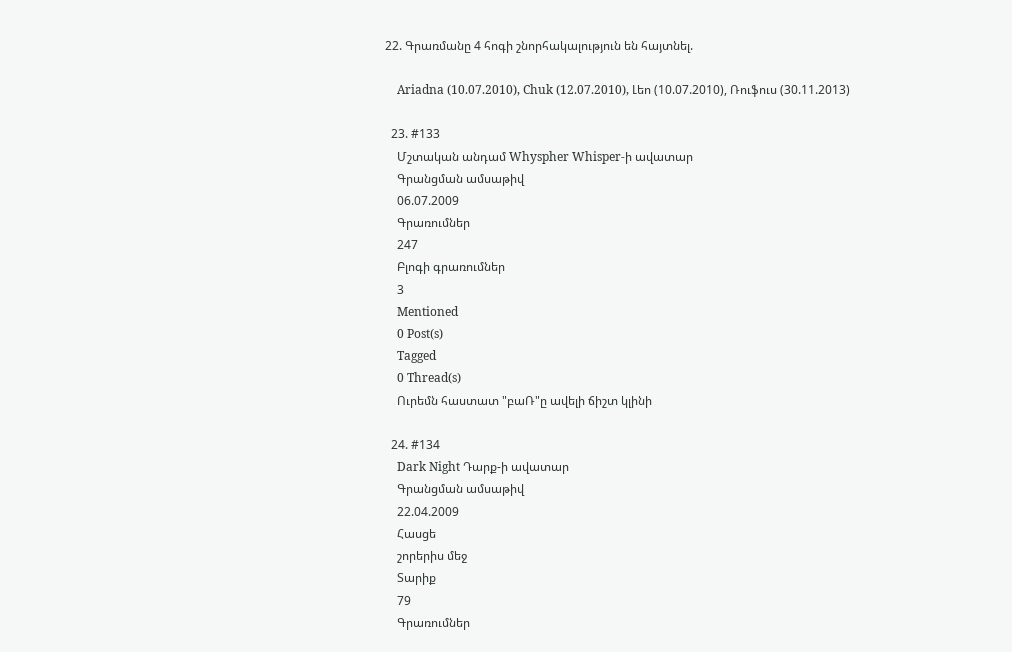22. Գրառմանը 4 հոգի շնորհակալություն են հայտնել.

    Ariadna (10.07.2010), Chuk (12.07.2010), Լեո (10.07.2010), Ռուֆուս (30.11.2013)

  23. #133
    Մշտական անդամ Whyspher Whisper-ի ավատար
    Գրանցման ամսաթիվ
    06.07.2009
    Գրառումներ
    247
    Բլոգի գրառումներ
    3
    Mentioned
    0 Post(s)
    Tagged
    0 Thread(s)
    Ուրեմն հաստատ "բաՌ"ը ավելի ճիշտ կլինի

  24. #134
    Dark Night Դարք-ի ավատար
    Գրանցման ամսաթիվ
    22.04.2009
    Հասցե
    շորերիս մեջ
    Տարիք
    79
    Գրառումներ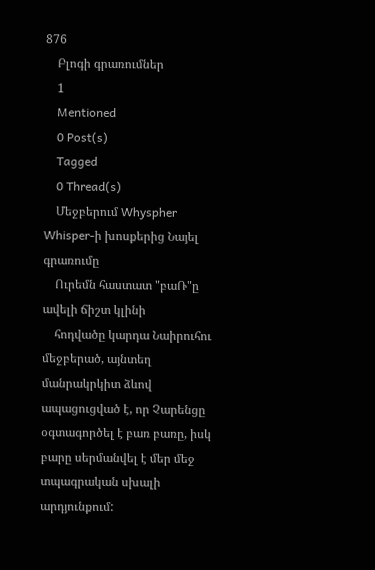876
    Բլոգի գրառումներ
    1
    Mentioned
    0 Post(s)
    Tagged
    0 Thread(s)
    Մեջբերում Whyspher Whisper-ի խոսքերից Նայել գրառումը
    Ուրեմն հաստատ "բաՌ"ը ավելի ճիշտ կլինի
    հոդվածը կարդա Նաիրուհու մեջբերած, այնտեղ մանրակրկիտ ձևով ապացուցված է, որ Չարենցը օգտագործել է բառ բառը, իսկ բարը սերմանվել է մեր մեջ տպագրական սխալի արդյունքում: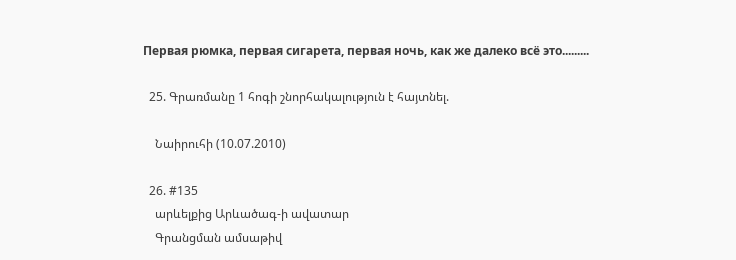Первая рюмка, первая сигарета, первая ночь, как же далеко всё это.........

  25. Գրառմանը 1 հոգի շնորհակալություն է հայտնել.

    Նաիրուհի (10.07.2010)

  26. #135
    արևելքից Արևածագ-ի ավատար
    Գրանցման ամսաթիվ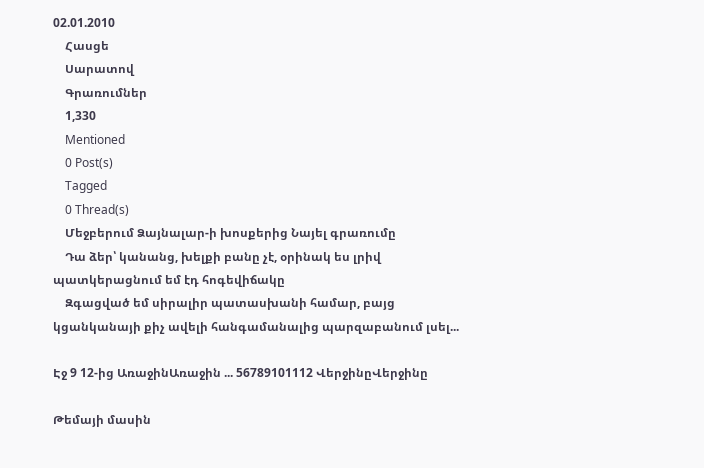02.01.2010
    Հասցե
    Սարատով
    Գրառումներ
    1,330
    Mentioned
    0 Post(s)
    Tagged
    0 Thread(s)
    Մեջբերում Ձայնալար-ի խոսքերից Նայել գրառումը
    Դա ձեր՝ կանանց, խելքի բանը չէ, օրինակ ես լրիվ պատկերացնում եմ էդ հոգեվիճակը
    Զգացված եմ սիրալիր պատասխանի համար, բայց կցանկանայի քիչ ավելի հանգամանալից պարզաբանում լսել...

Էջ 9 12-ից ԱռաջինԱռաջին ... 56789101112 ՎերջինըՎերջինը

Թեմայի մասին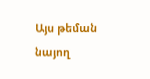Այս թեման նայող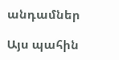անդամներ

Այս պահին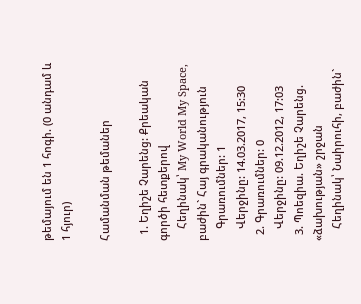թեմայում են 1 հոգի. (0 անդամ և 1 հյուր)

Համանման թեմաներ

  1. Եղիշե Չարենց: Քրեական գործի հետքերով
    Հեղինակ՝ My World My Space, բաժին` Հայ գրականություն
    Գրառումներ: 1
    Վերջինը: 14.03.2017, 15:30
  2. Գրառումներ: 0
    Վերջինը: 09.12.2012, 17:03
  3. Պոեզիա. Եղիշե Չարենց. «ձախության» շրջան
    Հեղինակ՝ Նաիրուհի, բաժին`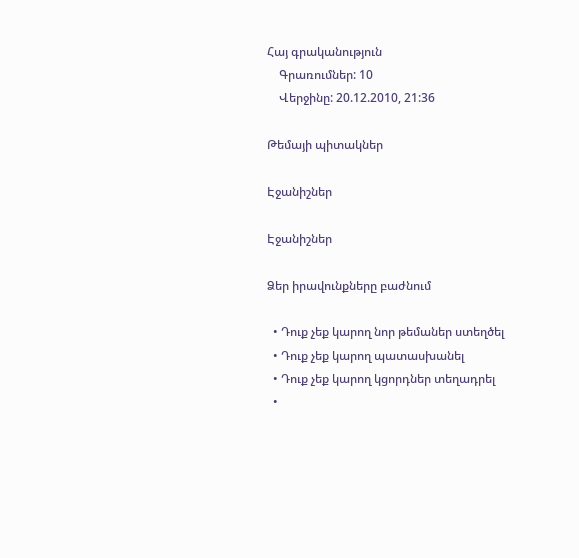Հայ գրականություն
    Գրառումներ: 10
    Վերջինը: 20.12.2010, 21:36

Թեմայի պիտակներ

Էջանիշներ

Էջանիշներ

Ձեր իրավունքները բաժնում

  • Դուք չեք կարող նոր թեմաներ ստեղծել
  • Դուք չեք կարող պատասխանել
  • Դուք չեք կարող կցորդներ տեղադրել
  •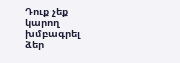Դուք չեք կարող խմբագրել ձեր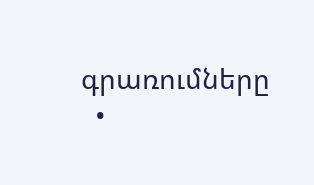գրառումները
  •